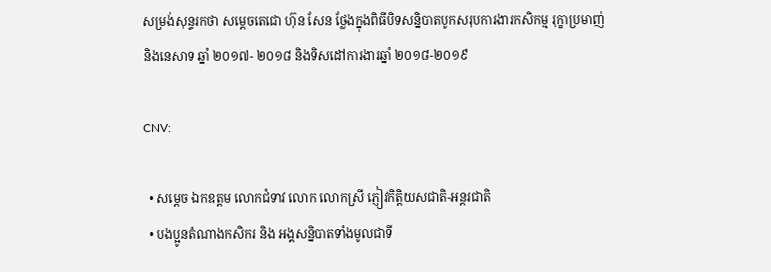សម្រង់សុន្ទរកថា សម្តេចតេជោ ហ៊ុន សែន ថ្លែងក្នុងពិធីបិទសន្និបាតបូកសរុបការងារកសិកម្ម រុក្ខាប្រមាញ់ និងនេសាទ ឆ្នាំ ២០១៧- ២០១៨ និងទិសដៅការងារឆ្នាំ ២០១៨-២០១៩

CNV:

  • សម្តេច ឯកឧត្តម លោកជំទាវ លោក លោកស្រី ភ្ញៀវកិត្តិយសជាតិ-អន្តរជាតិ
  • បងប្អូនតំណាងកសិករ និង អង្គសន្និបាតទាំងមូលជាទី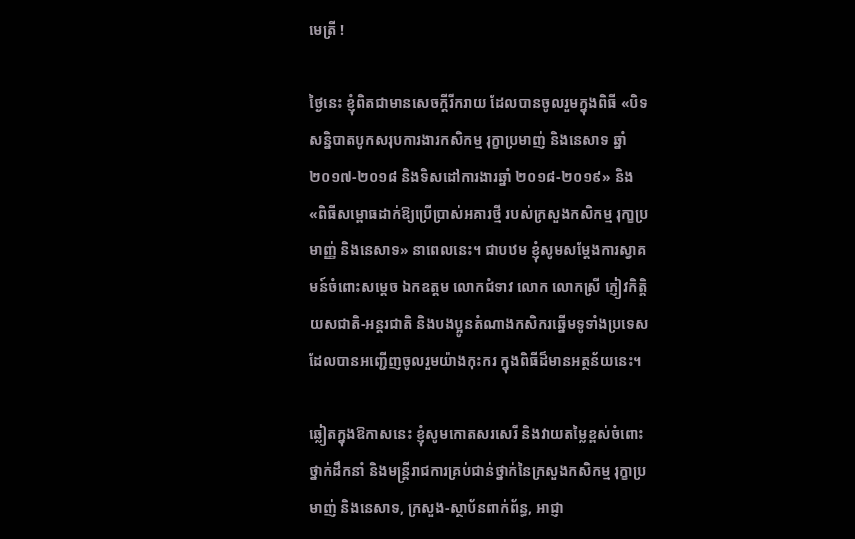មេត្រី !

ថ្ងៃនេះ ខ្ញុំពិតជាមានសេចក្តីរីករាយ ដែលបានចូលរួមក្នុងពិធី «បិទសន្និបាតបូកសរុបការងារកសិកម្ម រុក្ខាប្រមាញ់ និងនេសាទ ឆ្នាំ ២០១៧-២០១៨ និងទិសដៅការងារឆ្នាំ ២០១៨-២០១៩» និង «ពិធីសម្ពោធដាក់ឱ្យប្រើប្រាស់អគារថ្មី របស់ក្រសួងកសិកម្ម រុកា្ខប្រមាញ្ញ់ និងនេសាទ» នាពេលនេះ។ ជាបឋម ខ្ញុំសូមសម្តែងការស្វាគមន៍ចំពោះសមេ្ដច ឯកឧត្តម លោកជំទាវ លោក លោកស្រី ភ្ញៀវកិត្តិយសជាតិ-អន្តរជាតិ និងបងប្អូនតំណាងកសិករឆ្នើមទូទាំងប្រទេស ដែលបានអញ្ជើញចូលរួមយ៉ាងកុះករ ក្នុងពិធីដ៏មានអត្ថន័យនេះ។

ឆ្លៀតក្នុងឱកាសនេះ ខ្ញុំសូមកោតសរសេរី និងវាយតម្លៃខ្ពស់ចំពោះថ្នាក់ដឹកនាំ និងមន្ត្រីរាជការគ្រប់ជាន់ថ្នាក់នៃក្រសួងកសិកម្ម រុក្ខាប្រមាញ់ និងនេសាទ, ក្រសួង-ស្ថាប័នពាក់ព័ន្ធ, ឤជ្ញា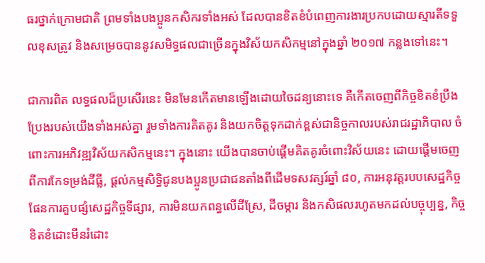ធរថ្នាក់ក្រោមជាតិ ព្រមទាំងបងប្អូនកសិករទាំងអស់ ដែលបានខិតខំបំពេញការងារប្រកបដោយស្មារតីទទួលខុសត្រូវ និងសម្រេចបាននូវសមិទ្ធផលជាច្រើនក្នុងវិស័យកសិកម្មនៅក្នុងឆ្នាំ ២០១៧ កន្លងទៅនេះ។

ជាការពិត លទ្ធផលដ៏ប្រសើរនេះ មិនមែនកើតមានឡើងដោយចៃដន្យនោះទេ គឺកើតចេញពីកិច្ចខិតខំប្រឹងប្រែងរបស់យើងទាំងអស់គ្នា រួមទាំងការគិតគូរ និងយកចិត្តទុកដាក់ខ្ពស់ជានិច្ចកាលរបស់រាជរដ្ឋាភិបាល ចំពោះការអភិវឌ្ឍវិស័យកសិកម្មនេះ។ ក្នុងនោះ យើងបានចាប់ផ្តើមគិតគូរចំពោះវិស័យនេះ ដោយផ្ដើមចេញពីការកែទម្រង់ដីធ្លី, ផ្តល់កម្មសិទ្ធិជូនបងប្អូនប្រជាជនតាំងពីដើមទសវត្សរ៍ឆ្នាំ ៨០, ការអនុវត្តរបបសេដ្ឋកិច្ចផែនការគួបផ្សំសេដ្ឋកិច្ចទីផ្សារ, ការមិនយកពន្ធលើដីស្រែ, ដីចម្ការ និងកសិផលរហូតមកដល់បច្ចុប្បន្ន, កិច្ចខិតខំដោះមីនរំដោះ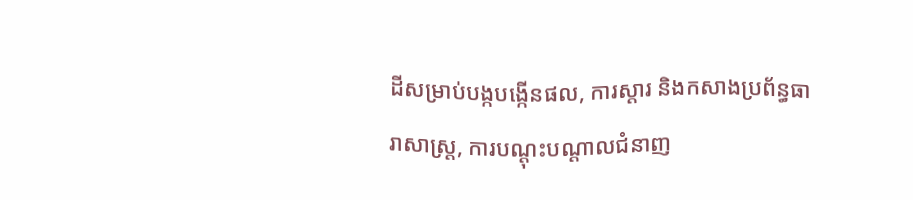ដីសម្រាប់បង្កបង្កើនផល, ការស្តារ និងកសាងប្រព័ន្ធធារាសាស្ត្រ, ការបណ្តុះបណ្តាលជំនាញ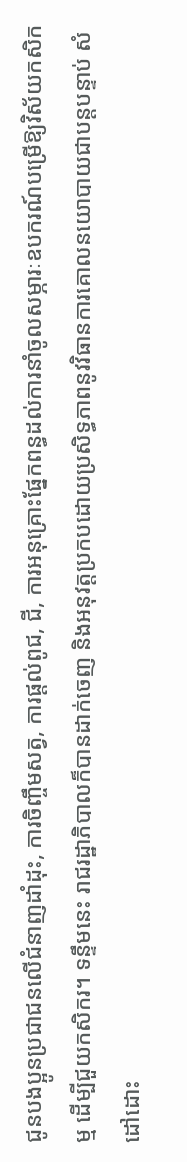ជូនបងប្អូនប្រជាជនលើជំនាញដាំដុះ, ការចិញ្ចឹមសត្វ, ការផ្តល់ពូជ, ជី, ការអនុគ្រោះផ្នែកពន្ធដល់ការនាំចូលសម្ភារៈឧបករណ៍បម្រើឱ្យវិស័យកសិកម្ម ដើម្បីជួយកសិករ។ ទន្ទឹមនេះ រាជរដ្ឋាភិបាលក៏បានដាក់ចេញ និងអនុវត្តប្រកបដោយប្រសិទ្ធភាពនូវវិធានការគោលនយោបាយជាបន្តបន្ទាប់ សំដៅដោះ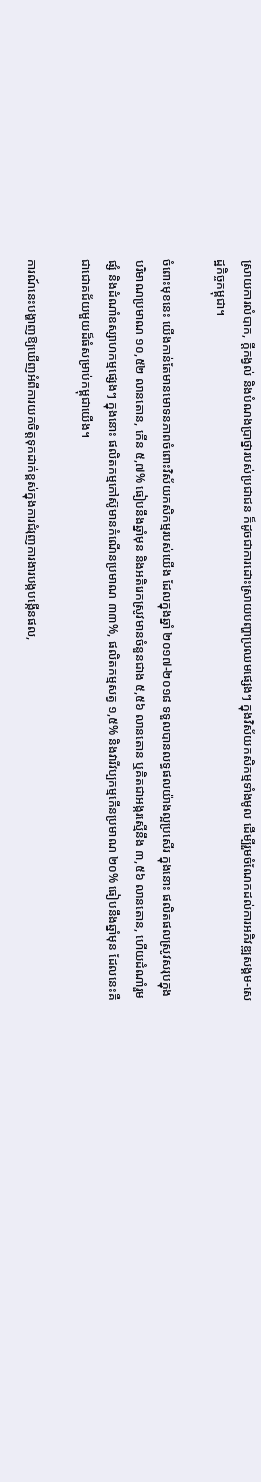ស្រាយការលំបាក, ក្តីកង្វល់ និងបំណងប្រាថ្នារបស់ប្រជាជន ក៏ដូចជាការដោះស្រាយបញ្ហាប្រឈមផ្សេងៗ ក្នុងវិស័យកសិកម្មទាំងមូល ដើម្បីរួមចំណែកដល់ការអភិវឌ្ឍសង្គម-សេដ្ឋកិច្ចកម្ពុជា។

ចំពោះមុខនេះ យើងកាន់តែមានមោទនភាពចំពោះវិស័យកសិកម្មរបស់យើង ដែលក្នុងឆ្នាំ ២០១៧-២០១៨ ទទួលបានលទ្ធផលយ៉ាងល្អប្រសើរ ក្នុងនោះ ផលិតផលស្រូវសរុបក្នុងបរិមាណប្រមាណ ១០,៥២ លានតោន, កើន ៥,៧% ធៀបនឹងឆ្នាំមុន និងអតិរេកស្រូវមានចំនួនជាង ៥,៥៦ លានតោន ឬគិតជាអង្ករស្មើនឹង ៣,៥៦ លានតោន, ហើយដំណាំរួមផ្សំ និងដំណាំឧស្សាហកម្មផ្សេងៗ ក្នុងនោះ ផលិតកម្មកៅស៊ូមានកំណើនប្រមាណ ៣៣%, ផលិតកម្មសត្វ ១,៥% និងវារីវប្បកម្មកើនប្រមាណ ២០% ធៀបនឹងឆ្នាំមុន ដែលនេះគឺជាជោគជ័យមួយដ៏ធំសម្រាប់កម្ពុជាយើង។

ការណ៍នេះបង្ហាញឱ្យឃើញអំពីការយកចិត្តទុកដាក់ខ្ពស់ក្នុងការជំរុញការងារបង្កបង្កើនផល,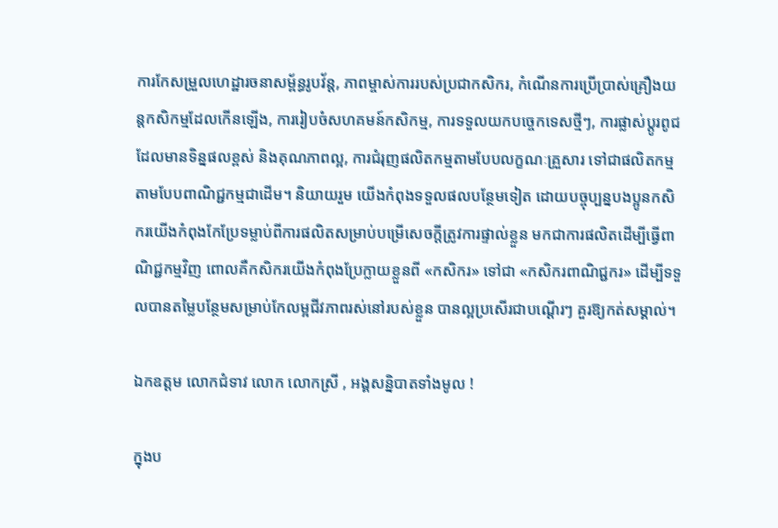ការកែសម្រួលហេដ្ឋារចនាសម្ព័ន្ធរូបវ័ន្ត, ភាពម្ចាស់ការរបស់ប្រជាកសិករ, កំណើនការប្រើប្រាស់គ្រឿងយន្តកសិកម្មដែលកើនឡើង, ការរៀបចំសហគមន៍កសិកម្ម, ការទទួលយកបច្ចេកទេសថ្មីៗ, ការផ្លាស់ប្តូរពូជដែលមានទិន្នផលខ្ពស់ និងគុណភាពល្អ, ការជំរុញផលិតកម្មតាមបែបលក្ខណៈគ្រួសារ ទៅជាផលិតកម្មតាមបែបពាណិជ្ជកម្មជាដើម។ និយាយរួម យើងកំពុងទទួលផលបន្ថែមទៀត ដោយបច្ចុប្បន្នបងប្អូនកសិករយើងកំពុងកែប្រែទម្លាប់ពីការផលិតសម្រាប់បម្រើសេចក្តីត្រូវការផ្ទាល់ខ្លួន មកជាការផលិតដើម្បីធ្វើពាណិជ្ជកម្មវិញ ពោលគឺកសិករយើងកំពុងប្រែក្លាយខ្លួនពី «កសិករ» ទៅជា «កសិករពាណិជ្ជករ» ដើម្បីទទួលបានតមៃ្លបន្ថែមសម្រាប់កែលម្អជីវភាពរស់នៅរបស់ខ្លួន បានល្អប្រសើរជាបណ្តើរៗ គួរឱ្យកត់សម្គាល់។

ឯកឧត្តម លោកជំទាវ លោក លោកស្រី , អង្គសន្និបាតទាំងមូល !

ក្នុងប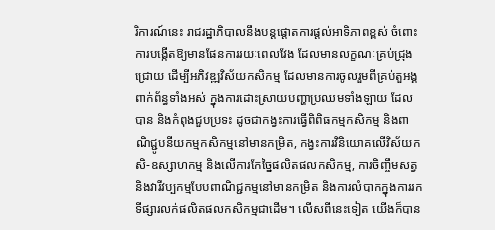រិការណ៍នេះ រាជរដ្ឋាភិបាលនឹងបន្តផ្តោតការផ្តល់ឤទិភាពខ្ពស់ ចំពោះការបង្កើតឱ្យមានផែនការរយៈពេលវែង ដែលមានលក្ខណៈគ្រប់ជ្រុងជ្រោយ ដើម្បីអភិវឌ្ឍវិស័យកសិកម្ម ដែលមានការចូលរួមពីគ្រប់តួអង្គពាក់ព័ន្ធទាំងអស់ ក្នុងការដោះស្រាយបញ្ហាប្រឈមទាំងឡាយ ដែលបាន និងកំពុងជួបប្រទះ ដូចជាកង្វះការធ្វើពិពិធកម្មកសិកម្ម និងពាណិជ្ជូបនីយកម្មកសិកម្មនៅមានកម្រិត, កង្វះការវិនិយោគលើវិស័យកសិ-ឧស្សាហកម្ម និងលើការកែច្នៃផលិតផលកសិកម្ម, ការចិញ្ចឹមសត្វ និងវារីវប្បកម្មបែបពាណិជ្ជកម្មនៅមានកម្រិត និងការលំបាកក្នុងការរកទីផ្សារលក់ផលិតផលកសិកម្មជាដើម។ លើសពីនេះទៀត យើងក៏បាន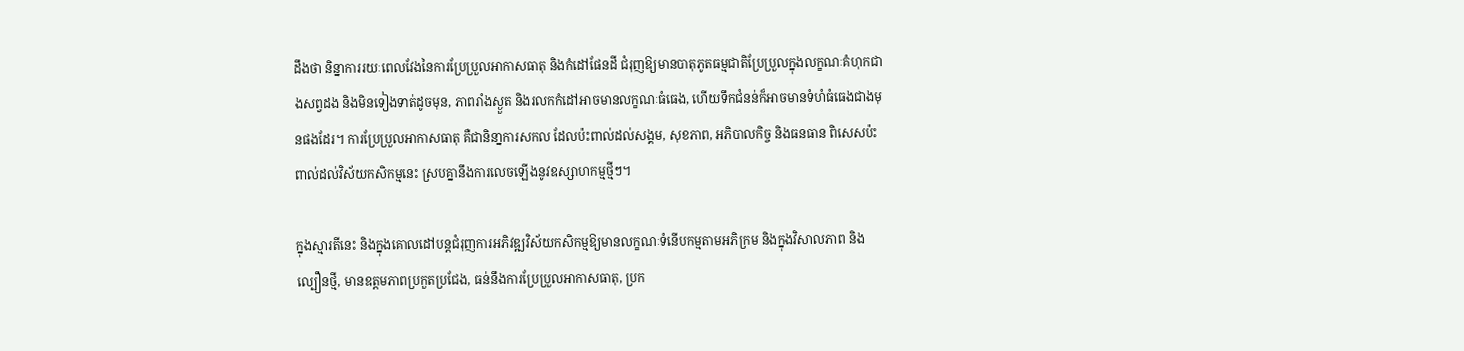ដឹងថា និន្នាការរយៈពេលវែងនៃការប្រែប្រួលឤកាសធាតុ និងកំដៅផែនដី ជំរុញឱ្យមានបាតុភូតធម្មជាតិប្រែប្រួលក្នុងលក្ខណៈគំហុកជាងសព្វដង និងមិនទៀងទាត់ដូចមុន, ភាពរាំងស្ងួត និងរលកកំដៅឤចមានលក្ខណៈធំធេង, ហើយទឹកជំនន់ក៏ឤចមានទំហំធំធេងជាងមុនផងដែរ។ ការប្រែប្រួលឤកាសធាតុ គឺជានិនា្នការសកល ដែលប៉ះពាល់ដល់សង្គម, សុខភាព, អភិបាលកិច្ច និងធនធាន ពិសេសប៉ះពាល់ដល់វិស័យកសិកម្មនេះ ស្របគ្នានឹងការលេចឡើងនូវឧស្សាហកម្មថ្មីៗ។

ក្នុងស្មារតីនេះ និងក្នុងគោលដៅបន្តជំរុញការអភិវឌ្ឍវិស័យកសិកម្មឱ្យមានលក្ខណៈទំនើបកម្មតាមអភិក្រម និងក្នុងវិសាលភាព និងល្បឿនថ្មី, មានឧត្តមភាពប្រកួតប្រជែង, ធន់នឹងការប្រែប្រួលឤកាសធាតុ, ប្រក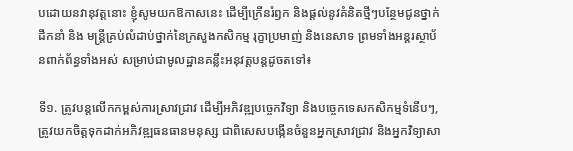បដោយនវានុវត្តនោះ ខ្ញុំសូមយកឱកាសនេះ ដើម្បីក្រើនរំឭក និងផ្ដល់នូវគំនិតថ្មីៗបនែ្ថមជូនថ្នាក់ដឹកនាំ និង មន្រ្ដីគ្រប់លំដាប់ថ្នាក់នៃក្រសួងកសិកម្ម រុក្ខាប្រមាញ់ និងនេសាទ ព្រមទាំងអន្តរស្ថាប័នពាក់ព័ន្ធទាំងអស់ សម្រាប់ជាមូលដ្ឋានគន្លឹះអនុវត្តបន្តដូចតទៅ៖

ទី១. ត្រូវបន្តលើកកម្ពស់ការស្រាវជ្រាវ ដើម្បីអភិវឌ្ឍបច្ចេកវិទ្យា និងបច្ចេកទេសកសិកម្មទំនើបៗ, ត្រូវយកចិត្តទុកដាក់អភិវឌ្ឍធនធានមនុស្ស ជាពិសេសបង្កើនចំនួនអ្នកស្រាវជ្រាវ និងអ្នកវិទ្យាសា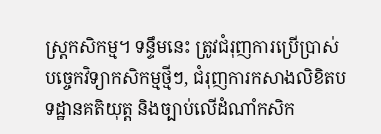ស្រ្ដកសិកម្ម។ ទន្ទឹមនេះ ត្រូវជំរុញការប្រើប្រាស់បច្ចេកវិទ្យាកសិកម្មថ្មីៗ, ជំរុញការកសាងលិខិតបទដ្ឋានគតិយុត្ត និងច្បាប់លើដំណាំកសិក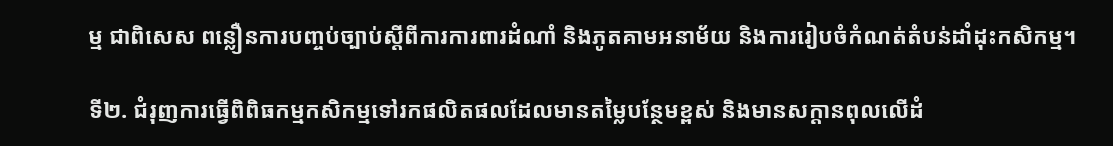ម្ម ជាពិសេស ពន្លឿនការបញ្ចប់ច្បាប់ស្តីពីការការពារដំណាំ និងភូតគាមអនាម័យ និងការរៀបចំកំណត់តំបន់ដាំដុះកសិកម្ម។

ទី២. ជំរុញការធ្វើពិពិធកម្មកសិកម្មទៅរកផលិតផលដែលមានតម្លៃបន្ថែមខ្ពស់ និងមានសក្តានពុលលើដំ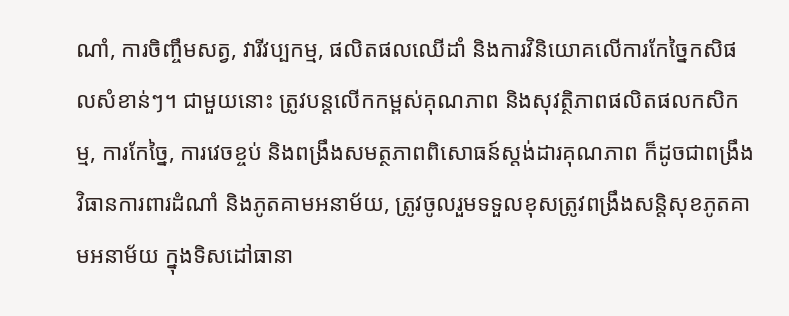ណាំ, ការចិញ្ចឹមសត្វ, វារីវប្បកម្ម, ផលិតផលឈើដាំ និងការវិនិយោគលើការកែច្នៃកសិផលសំខាន់ៗ។ ជាមួយនោះ ត្រូវបន្តលើកកម្ពស់គុណភាព និងសុវត្ថិភាពផលិតផលកសិកម្ម, ការកែច្នៃ, ការវេចខ្ចប់ និងពង្រឹងសមត្ថភាពពិសោធន៍ស្តង់ដារគុណភាព ក៏ដូចជាពង្រឹងវិធានការពារដំណាំ និងភូតគាមអនាម័យ, ត្រូវចូលរួមទទួលខុសត្រូវពង្រឹងសន្តិសុខភូតគាមអនាម័យ ក្នុងទិសដៅធានា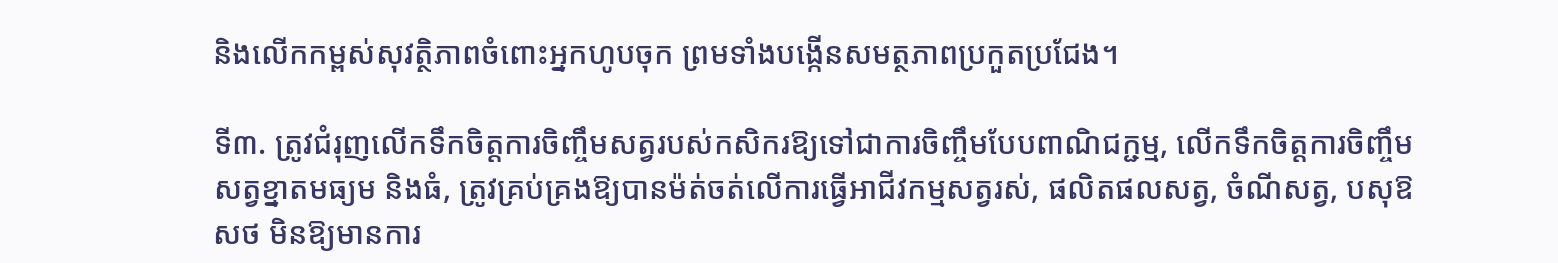និងលើកកម្ពស់សុវត្ថិភាពចំពោះអ្នកហូបចុក ព្រមទាំងបង្កើនសមត្ថភាពប្រកួតប្រជែង។

ទី៣. ត្រូវជំរុញលើកទឹកចិត្តការចិញ្ចឹមសត្វរបស់កសិករឱ្យទៅជាការចិញ្ចឹមបែបពាណិជក្ជម្ម, លើកទឹកចិត្តការចិញ្ចឹមសត្វខ្នាតមធ្យម និងធំ, ត្រូវគ្រប់គ្រងឱ្យបានម៉ត់ចត់លើការធ្វើឤជីវកម្មសត្វរស់, ផលិតផលសត្វ, ចំណីសត្វ, បសុឱសថ មិនឱ្យមានការ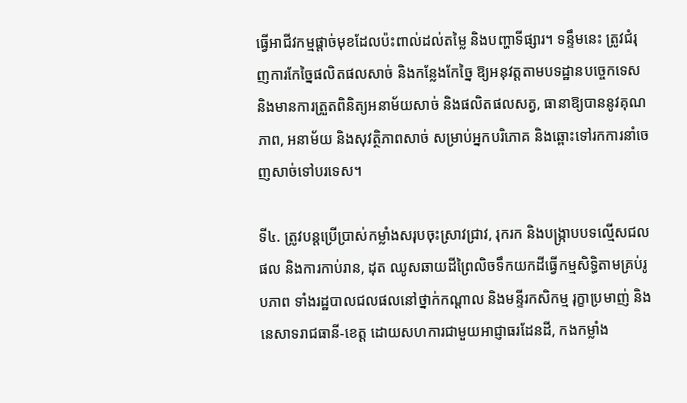ធ្វើអាជីវកម្មផ្ដាច់មុខដែលប៉ះពាល់ដល់តម្លៃ និងបញ្ហាទីផ្សារ។ ទន្ទឹមនេះ ត្រូវជំរុញការកែចៃ្នផលិតផលសាច់ និងកន្លែងកែច្នៃ ឱ្យអនុវត្តតាមបទដ្ឋានបច្ចេកទេស និងមានការត្រួតពិនិត្យអនាម័យសាច់ និងផលិតផលសត្វ, ធានាឱ្យបាននូវគុណភាព, អនាម័យ និងសុវត្ថិភាពសាច់ សម្រាប់អ្នកបរិភោគ និងឆ្ពោះទៅរកការនាំចេញសាច់ទៅបរទេស។

ទី៤. ត្រូវបន្តប្រើប្រាស់កម្លាំងសរុបចុះស្រាវជ្រាវ, រុករក និងបង្ក្រាបបទល្មើសជលផល និងការកាប់រាន, ដុត ឈូសឆាយដីព្រៃលិចទឹកយកដីធ្វើកម្មសិទ្ធិតាមគ្រប់រូបភាព ទាំងរដ្ឋបាលជលផលនៅថ្នាក់កណ្តាល និងមន្ទីរកសិកម្ម រុក្ខាប្រមាញ់ និងនេសាទរាជធានី-ខេត្ត ដោយសហការជាមួយឤជ្ញាធរដែនដី, កងកម្លាំង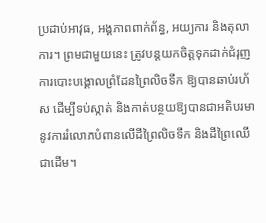ប្រដាប់ឤវុធ, អង្គភាពពាក់ព័ន្ធ, អយ្យការ និងតុលាការ។ ព្រមជាមួយនេះ ត្រូវបន្តយកចិត្តទុកដាក់ជំរុញការបោះបង្គោលព្រំដែនព្រៃលិចទឹក ឱ្យបានឆាប់រហ័ស ដើម្បីទប់ស្កាត់ និងកាត់បន្ថយឱ្យបានជាអតិបរមានូវការរំលោភបំពានលើដីព្រៃលិចទឹក និងដីព្រៃឈើ ជាដើម។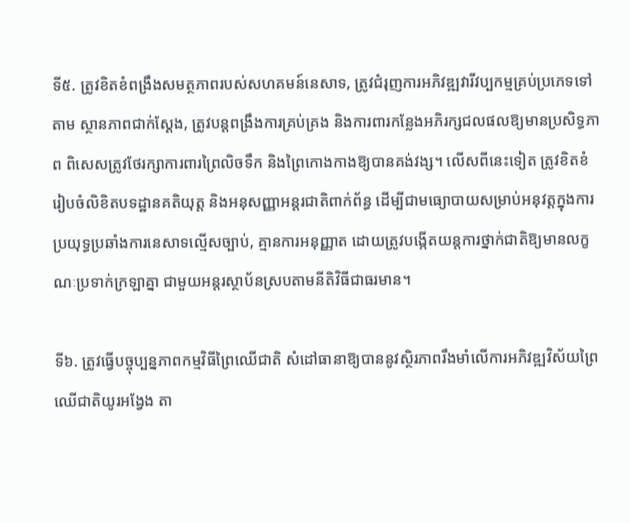ទី៥. ត្រូវខិតខំពង្រឹងសមត្ថភាពរបស់សហគមន៍នេសាទ, ត្រូវជំរុញការអភិវឌ្ឍវារីវប្បកម្មគ្រប់ប្រភេទទៅតាម ស្ថានភាពជាក់ស្តែង, ត្រូវបន្តពង្រឹងការគ្រប់គ្រង និងការពារកន្លែងអភិរក្សជលផលឱ្យមានប្រសិទ្ធភាព ពិសេសត្រូវថែរក្សាការពារព្រៃលិចទឹក និងព្រៃកោងកាងឱ្យបានគង់វង្ស។ លើសពីនេះទៀត ត្រូវខិតខំរៀបចំលិខិតបទដ្ឋានគតិយុត្ត និងអនុសញ្ញាអន្តរជាតិពាក់ព័ន្ធ ដើម្បីជាមធ្យោបាយសម្រាប់អនុវត្តក្នុងការប្រយុទ្ធប្រឆាំងការនេសាទល្មើសច្បាប់, គ្មានការអនុញ្ញាត ដោយត្រូវបង្កើតយន្តការថ្នាក់ជាតិឱ្យមានលក្ខណៈប្រទាក់ក្រឡាគ្នា ជាមួយអន្តរស្ថាប័នស្របតាមនីតិវិធីជាធរមាន។

ទី៦. ត្រូវធ្វើបច្ចុប្បន្នភាពកម្មវិធីព្រៃឈើជាតិ សំដៅធានាឱ្យបាននូវស្ថិរភាពរឹងមាំលើការអភិវឌ្ឍវិស័យព្រៃឈើជាតិយូរអង្វែង តា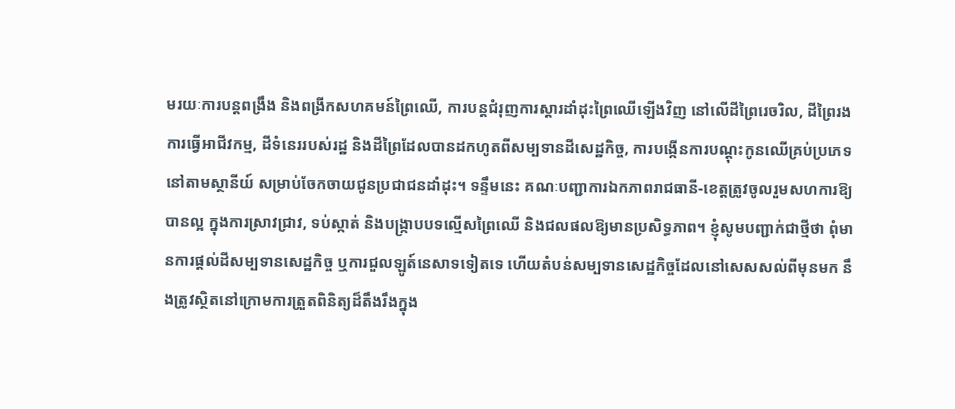មរយៈការបន្តពង្រឹង និងពង្រីកសហគមន៍ព្រៃឈើ, ការបន្តជំរុញការស្តារដាំដុះព្រៃឈើឡើងវិញ នៅលើដីព្រៃរេចរិល, ដីព្រៃរងការធ្វើឤជីវកម្ម, ដីទំនេររបស់រដ្ឋ និងដីព្រៃដែលបានដកហូតពីសម្បទានដីសេដ្ឋកិច្ច, ការបង្កើនការបណ្តុះកូនឈើគ្រប់ប្រភេទនៅតាមស្ថានីយ៍ សម្រាប់ចែកចាយជូនប្រជាជនដាំដុះ។ ទន្ទឹមនេះ គណៈបញ្ជាការឯកភាពរាជធានី-ខេត្តត្រូវចូលរួមសហការឱ្យបានល្អ ក្នុងការស្រាវជ្រាវ, ទប់ស្កាត់ និងបង្ក្រាបបទល្មើសព្រៃឈើ និងជលផលឱ្យមានប្រសិទ្ធភាព។ ខ្ញុំសូមបញ្ជាក់ជាថ្មីថា ពុំមានការផ្តល់ដីសម្បទានសេដ្ឋកិច្ច ឬការជួលឡូត៍នេសាទទៀតទេ ហើយតំបន់សម្បទានសេដ្ឋកិច្ចដែលនៅសេសសល់ពីមុនមក នឹងត្រូវស្ថិតនៅក្រោមការត្រួតពិនិត្យដ៏តឹងរឹងក្នុង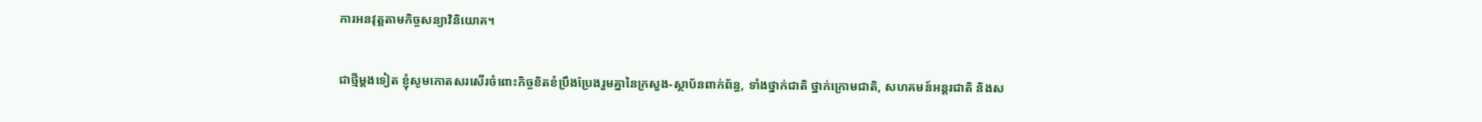ការអនវុត្តតាមកិច្ចសន្យាវិនិយោគ។

ជាថ្មីម្តងទៀត ខ្ញុំសូមកោតសរសើរចំពោះកិច្ចខិតខំប្រឹងប្រែងរួមគ្នានៃក្រសួង-ស្ថាប័នពាក់ព័ន្ធ, ទាំងថ្នាក់ជាតិ ថ្នាក់ក្រោមជាតិ, សហគមន៍អន្តរជាតិ និងស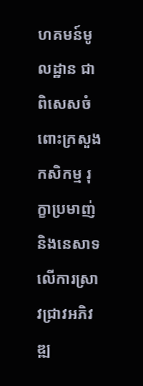ហគមន៍មូលដ្ឋាន ជាពិសេសចំពោះក្រសួងកសិកម្ម រុក្ខាប្រមាញ់ និងនេសាទ លើការស្រាវជ្រាវអភិវឌ្ឍ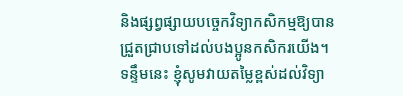និងផ្សព្វផ្សាយបចេ្ចកវិទ្យាកសិកម្មឱ្យបានជ្រួតជ្រាបទៅដល់បងប្អូនកសិករយើង។ ទន្ទឹមនេះ ខ្ញុំសូមវាយតម្លៃខ្ពស់ដល់វិទ្យា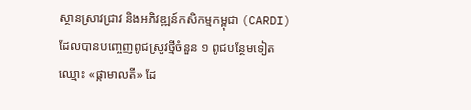ស្ថានស្រាវជ្រាវ និងអភិវឌ្ឍន៍កសិកម្មកម្ពុជា (CARDI) ដែលបានបញ្ចេញពូជស្រូវថ្មីចំនួន ១ ពូជបន្ថែមទៀតឈ្មោះ «ផ្កាមាលតី» ដែ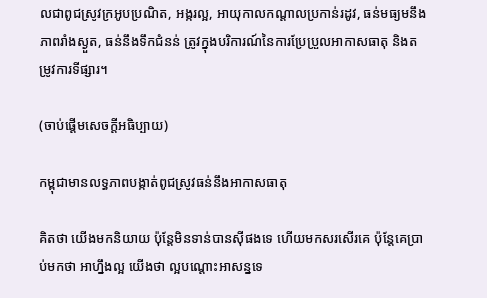លជាពូជស្រូវក្រអូបប្រណិត, អង្ករល្អ, ឤយុកាលកណ្តាលប្រកាន់រដូវ, ធន់មធ្យមនឹងភាពរាំងស្ងួត, ធន់នឹងទឹកជំនន់ ត្រូវក្នុងបរិការណ៍នៃការប្រែប្រួលឤកាសធាតុ និងតម្រូវការទីផ្សារ។

(ចាប់ផ្ដើមសេចក្ដីអធិប្បាយ)

កម្ពុជាមានលទ្ធភាពបង្កាត់ពូជស្រូវធន់នឹងអាកាសធាតុ

គិតថា យើងមកនិយាយ ប៉ុន្តែមិនទាន់បានស៊ីផងទេ ហើយមកសរសើរគេ ប៉ុន្តែគេប្រាប់មកថា អាហ្នឹងល្អ យើងថា ល្អបណ្ដោះអាសន្នទេ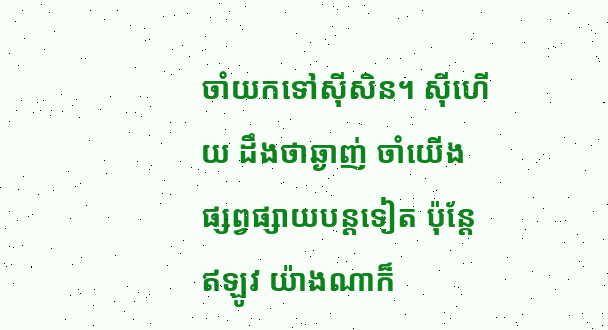ចាំយកទៅស៊ីសិន។ ស៊ីហើយ ដឹងថាឆ្ងាញ់ ចាំយើងផ្សព្វផ្សាយបន្តទៀត ប៉ុន្តែឥឡូវ យ៉ាងណាក៏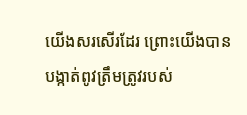យើងសរសើរដែរ ព្រោះយើងបានបង្កាត់ពូវត្រឹមត្រូវរបស់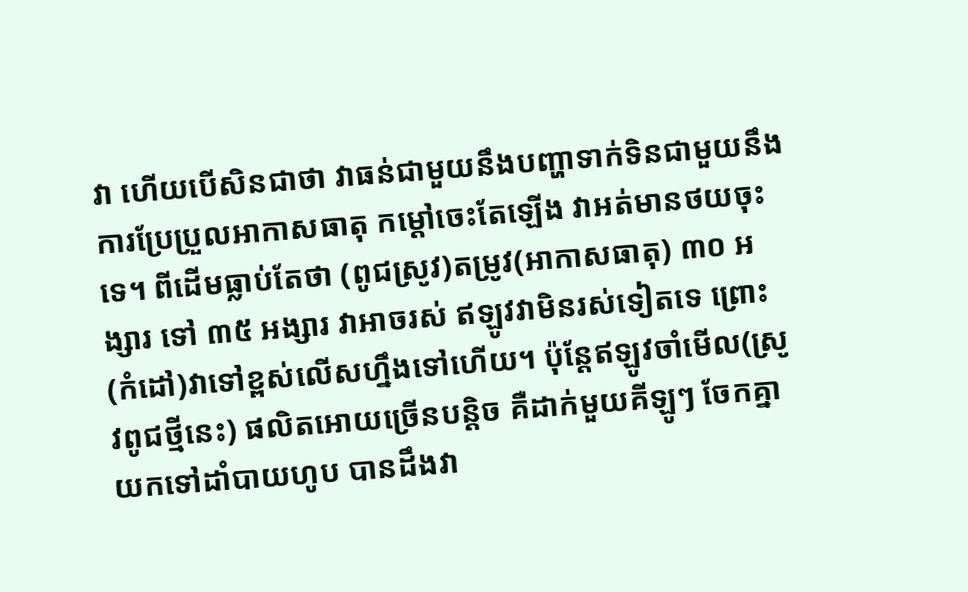វា ហើយបើសិនជាថា វាធន់ជាមួយនឹងបញ្ហាទាក់ទិនជាមួយនឹងការប្រែប្រួលអាកាសធាតុ កម្ដៅចេះតែឡើង វាអត់មានថយចុះទេ។ ពីដើមធ្លាប់តែថា (ពូជស្រូវ)តម្រូវ(អាកាសធាតុ) ៣០ អង្សារ ទៅ ៣៥ អង្សារ វាអាចរស់ ឥឡូវវាមិនរស់ទៀតទេ ព្រោះ(កំដៅ)វាទៅខ្ពស់លើសហ្នឹងទៅហើយ។ ប៉ុន្តែឥឡូវចាំមើល(ស្រូវពូជថ្មីនេះ) ផលិតអោយច្រើនបន្ដិច គឺដាក់មួយគីឡូៗ ចែកគ្នាយកទៅដាំបាយហូប បានដឹងវា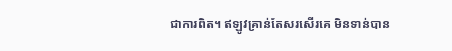ជាការពិត។ ឥឡូវគ្រាន់តែសរសើរគេ មិនទាន់បាន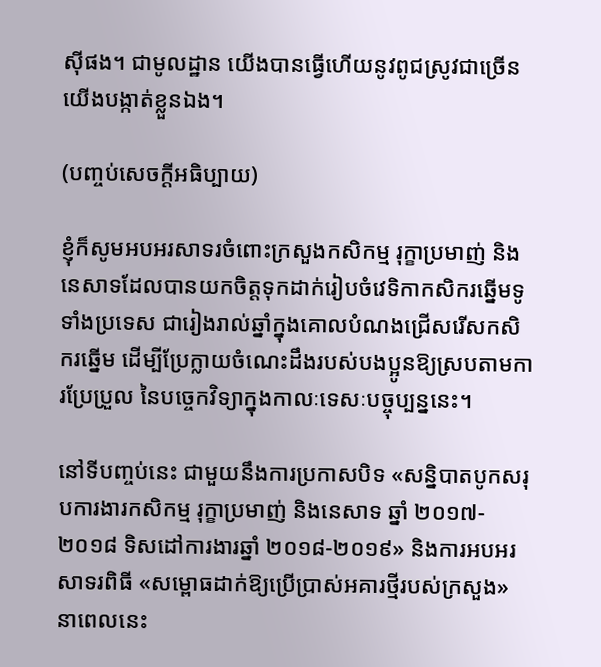ស៊ីផង។ ជាមូលដ្ឋាន យើងបានធ្វើហើយនូវពូជស្រូវជាច្រើន យើងបង្កាត់ខ្លួនឯង។

(បញ្ចប់សេចក្ដីអធិប្បាយ)

ខ្ញុំក៏សូមអបអរសាទរចំពោះក្រសួងកសិកម្ម រុក្ខាប្រមាញ់ និងនេសាទដែលបានយកចិត្តទុកដាក់រៀបចំវេទិកាកសិករឆ្នើមទូទាំងប្រទេស ជារៀងរាល់ឆ្នាំក្នុងគោលបំណងជ្រើសរើសកសិករឆ្នើម ដើម្បីប្រែក្លាយចំណេះដឹងរបស់បងប្អូនឱ្យស្របតាមការប្រែប្រួល នៃបច្ចេកវិទ្យាក្នុងកាលៈទេសៈបច្ចុប្បន្ននេះ។

នៅទីបញ្ចប់នេះ ជាមួយនឹងការប្រកាសបិទ «សន្និបាតបូកសរុបការងារកសិកម្ម រុក្ខាប្រមាញ់ និងនេសាទ ឆ្នាំ ២០១៧- ២០១៨ ទិសដៅការងារឆ្នាំ ២០១៨-២០១៩» និងការអបអរសាទរពិធី «សម្ពោធដាក់ឱ្យប្រើប្រាស់អគារថ្មីរបស់ក្រសួង» នាពេលនេះ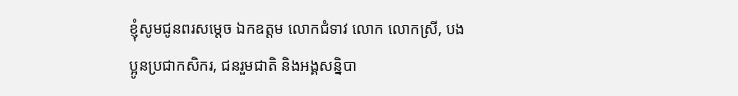ខ្ញុំសូមជូនពរសម្តេច ឯកឧត្តម លោកជំទាវ លោក លោកស្រី, បងប្អូនប្រជាកសិករ, ជនរួមជាតិ និងអង្គសន្និបា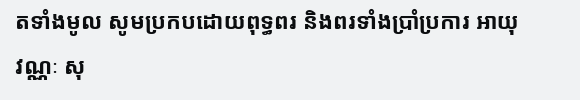តទាំងមូល សូមប្រកបដោយពុទ្ធពរ និងពរទាំងប្រាំប្រការ ឤយុ វណ្ណៈ សុ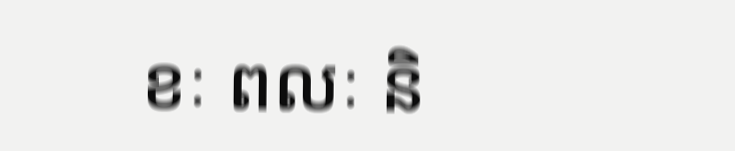ខៈ ពលៈ និ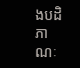ងបដិភាណៈ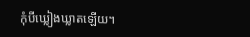កុំបីឃ្លៀងឃ្លាតឡើយ។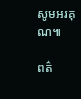សូមអរគុណ៕

ពត៌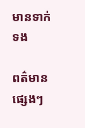មានទាក់ទង

ពត៌មានផ្សេងៗ